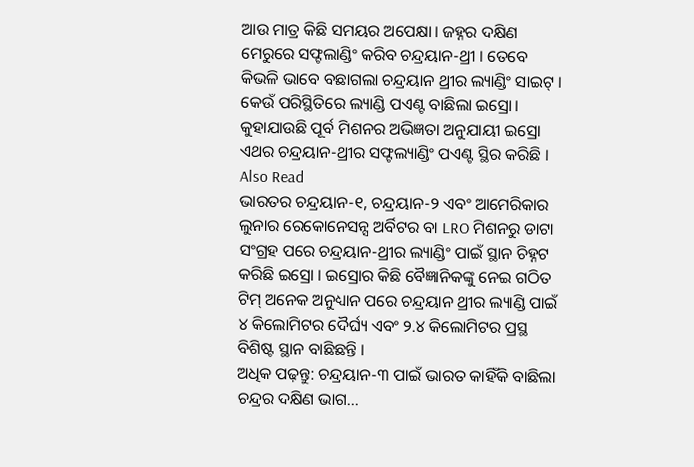ଆଉ ମାତ୍ର କିଛି ସମୟର ଅପେକ୍ଷା। ଜହ୍ନର ଦକ୍ଷିଣ ମେରୁରେ ସଫ୍ଟଲାଣ୍ଡିଂ କରିବ ଚନ୍ଦ୍ରୟାନ-ଥ୍ରୀ । ତେବେ କିଭଳି ଭାବେ ବଛାଗଲା ଚନ୍ଦ୍ରୟାନ ଥ୍ରୀର ଲ୍ୟାଣ୍ଡିଂ ସାଇଟ୍ । କେଉଁ ପରିସ୍ଥିତିରେ ଲ୍ୟାଣ୍ଡି ପଏଣ୍ଟ ବାଛିଲା ଇସ୍ରୋ। କୁହାଯାଉଛି ପୂର୍ବ ମିଶନର ଅଭିଜ୍ଞତା ଅନୁଯାୟୀ ଇସ୍ରୋ ଏଥର ଚନ୍ଦ୍ରୟାନ-ଥ୍ରୀର ସଫ୍ଟଲ୍ୟାଣ୍ଡିଂ ପଏଣ୍ଟ ସ୍ଥିର କରିଛି ।
Also Read
ଭାରତର ଚନ୍ଦ୍ରୟାନ-୧, ଚନ୍ଦ୍ରୟାନ-୨ ଏବଂ ଆମେରିକାର ଲୁନାର ରେକୋନେସନ୍ସ ଅର୍ବିଟର ବା LRO ମିଶନରୁ ଡାଟା ସଂଗ୍ରହ ପରେ ଚନ୍ଦ୍ରୟାନ-ଥ୍ରୀର ଲ୍ୟାଣ୍ଡିଂ ପାଇଁ ସ୍ଥାନ ଚିହ୍ନଟ କରିଛି ଇସ୍ରୋ । ଇସ୍ରୋର କିଛି ବୈଜ୍ଞାନିକଙ୍କୁ ନେଇ ଗଠିତ ଟିମ୍ ଅନେକ ଅନୁଧ୍ୟାନ ପରେ ଚନ୍ଦ୍ରୟାନ ଥ୍ରୀର ଲ୍ୟାଣ୍ଡି ପାଇଁ ୪ କିଲୋମିଟର ଦୈର୍ଘ୍ୟ ଏବଂ ୨.୪ କିଲୋମିଟର ପ୍ରସ୍ଥ ବିଶିଷ୍ଟ ସ୍ଥାନ ବାଛିଛନ୍ତି ।
ଅଧିକ ପଢ଼ନ୍ତୁ: ଚନ୍ଦ୍ରୟାନ-୩ ପାଇଁ ଭାରତ କାହିଁକି ବାଛିଲା ଚନ୍ଦ୍ରର ଦକ୍ଷିଣ ଭାଗ...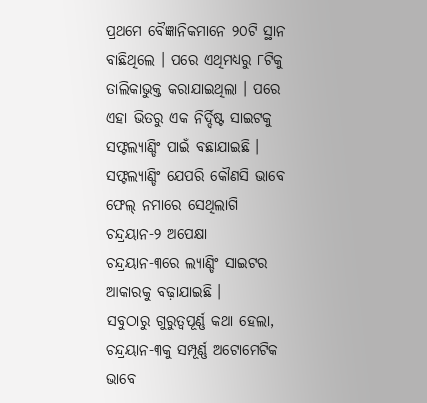ପ୍ରଥମେ ବୈଜ୍ଞାନିକମାନେ ୨୦ଟି ସ୍ଥାନ ବାଛିଥିଲେ । ପରେ ଏଥିମଧ୍ୟରୁ ୮ଟିକୁ ତାଲିକାଭୁକ୍ତ କରାଯାଇଥିଲା । ପରେ ଏହା ଭିତରୁ ଏକ ନିର୍ଦ୍ଦିଷ୍ଟ ସାଇଟକୁ ସଫ୍ଟଲ୍ୟାଣ୍ଡିଂ ପାଇଁ ବଛାଯାଇଛି । ସଫ୍ଟଲ୍ୟାଣ୍ଡିଂ ଯେପରି କୌଣସି ଭାବେ ଫେଲ୍ ନମାରେ ସେଥିଲାଗି ଚନ୍ଦ୍ରୟାନ-୨ ଅପେକ୍ଷା ଚନ୍ଦ୍ରୟାନ-୩ରେ ଲ୍ୟାଣ୍ଡିଂ ସାଇଟର ଆକାରକୁ ବଢ଼ାଯାଇଛି ।
ସବୁଠାରୁ ଗୁରୁତ୍ୱପୂର୍ଣ୍ଣ କଥା ହେଲା, ଚନ୍ଦ୍ରୟାନ-୩କୁ ସମ୍ପୂର୍ଣ୍ଣ ଅଟୋମେଟିକ ଭାବେ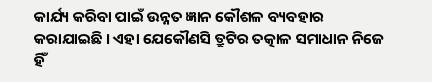କାର୍ଯ୍ୟ କରିବା ପାଇଁ ଉନ୍ନତ ଜ୍ଞାନ କୌଶଳ ବ୍ୟବହାର କରାଯାଇଛି । ଏହା ଯେକୌଣସି ତ୍ରୁଟିର ତତ୍କାଳ ସମାଧାନ ନିଜେ ହିଁ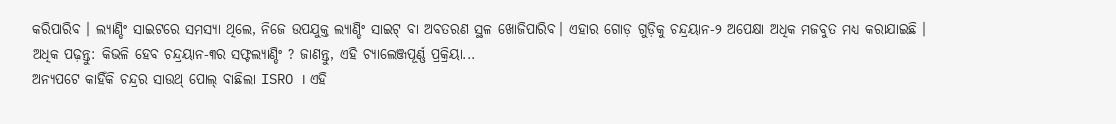କରିପାରିବ । ଲ୍ୟାଣ୍ଡିଂ ସାଇଟରେ ସମସ୍ୟା ଥିଲେ, ନିଜେ ଉପଯୁକ୍ତ ଲ୍ୟାଣ୍ଡିଂ ସାଇଟ୍ ବା ଅବତରଣ ସ୍ଥଳ ଖୋଜିପାରିବ। ଏହାର ଗୋଡ଼ ଗୁଡ଼ିକୁ ଚନ୍ଦ୍ରୟାନ-୨ ଅପେକ୍ଷା ଅଧିକ ମଜବୁତ ମଧ୍ୟ କରାଯାଇଛି ।
ଅଧିକ ପଢ଼ନ୍ତୁ: କିଭଳି ହେବ ଚନ୍ଦ୍ରୟାନ-୩ର ସଫ୍ଟଲ୍ୟାଣ୍ଡିଂ ? ଜାଣନ୍ତୁ, ଏହି ଚ୍ୟାଲେଞ୍ଜପୂର୍ଣ୍ଣ ପ୍ରକ୍ରିୟା...
ଅନ୍ୟପଟେ କାହିଁକି ଚନ୍ଦ୍ରର ସାଉଥ୍ ପୋଲ୍ ବାଛିଲା ISRO । ଏହି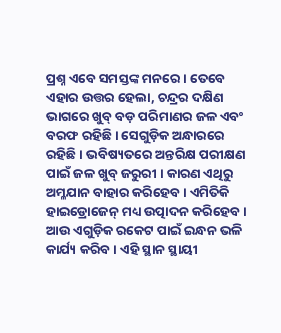ପ୍ରଶ୍ନ ଏବେ ସମସ୍ତଙ୍କ ମନରେ । ତେବେ ଏହାର ଉତ୍ତର ହେଲା, ଚନ୍ଦ୍ରର ଦକ୍ଷିଣ ଭାଗରେ ଖୁବ୍ ବଡ଼ ପରିମାଣର ଜଳ ଏବଂ ବରଫ ରହିଛି । ସେଗୁଡ଼ିକ ଅନ୍ଧାରରେ ରହିଛି । ଭବିଷ୍ୟତରେ ଅନ୍ତରିକ୍ଷ ପରୀକ୍ଷଣ ପାଇଁ ଜଳ ଖୁବ୍ ଜରୁରୀ । କାରଣ ଏଥିରୁ ଅମ୍ଳଯାନ ବାହାର କରିହେବ । ଏମିତିକି ହାଇଡ୍ରୋଜେନ୍ ମଧ୍ୟ ଉତ୍ପାଦନ କରିହେବ । ଆଉ ଏଗୁଡ଼ିକ ରକେଟ ପାଇଁ ଇନ୍ଧନ ଭଳି କାର୍ଯ୍ୟ କରିବ । ଏହି ସ୍ଥାନ ସ୍ଥାୟୀ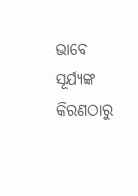ଭାବେ ସୂର୍ଯ୍ୟଙ୍କ କିରଣଠାରୁ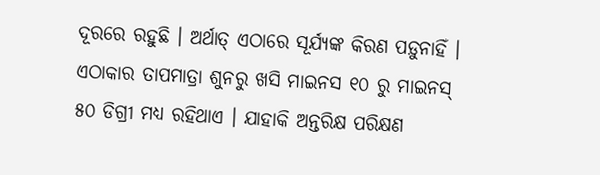ଦୂରରେ ରହୁଛି । ଅର୍ଥାତ୍ ଏଠାରେ ସୂର୍ଯ୍ୟଙ୍କ କିରଣ ପଡ଼ୁନାହିଁ । ଏଠାକାର ତାପମାତ୍ରା ଶୁନରୁ ଖସି ମାଇନସ ୧୦ ରୁ ମାଇନସ୍ ୫୦ ଡିଗ୍ରୀ ମଧ୍ୟ ରହିଥାଏ । ଯାହାକି ଅନ୍ତରିକ୍ଷ ପରିକ୍ଷଣ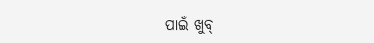ପାଇଁ ଖୁବ୍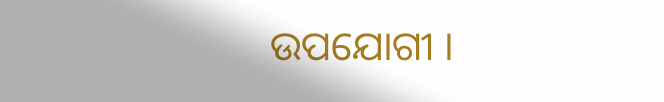ଉପଯୋଗୀ ।